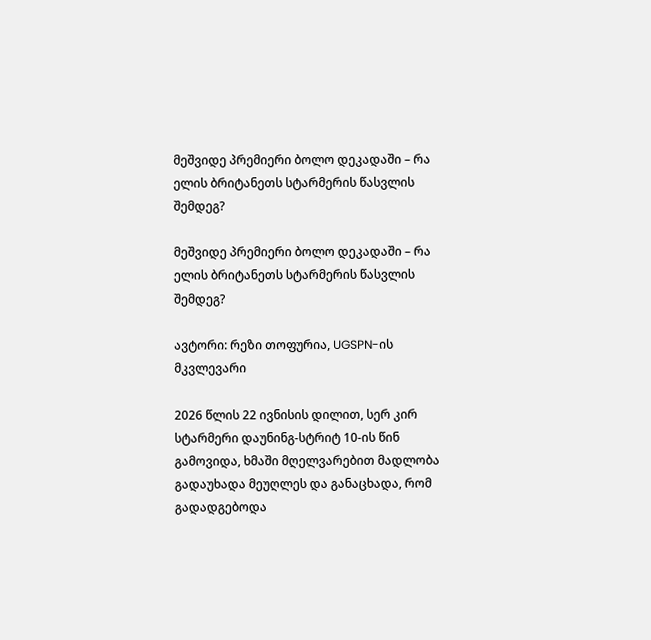მეშვიდე პრემიერი ბოლო დეკადაში – რა ელის ბრიტანეთს სტარმერის წასვლის შემდეგ?

მეშვიდე პრემიერი ბოლო დეკადაში – რა ელის ბრიტანეთს სტარმერის წასვლის შემდეგ?

ავტორი: რეზი თოფურია, UGSPN-ის მკვლევარი

2026 წლის 22 ივნისის დილით, სერ კირ სტარმერი დაუნინგ-სტრიტ 10-ის წინ გამოვიდა, ხმაში მღელვარებით მადლობა გადაუხადა მეუღლეს და განაცხადა, რომ გადადგებოდა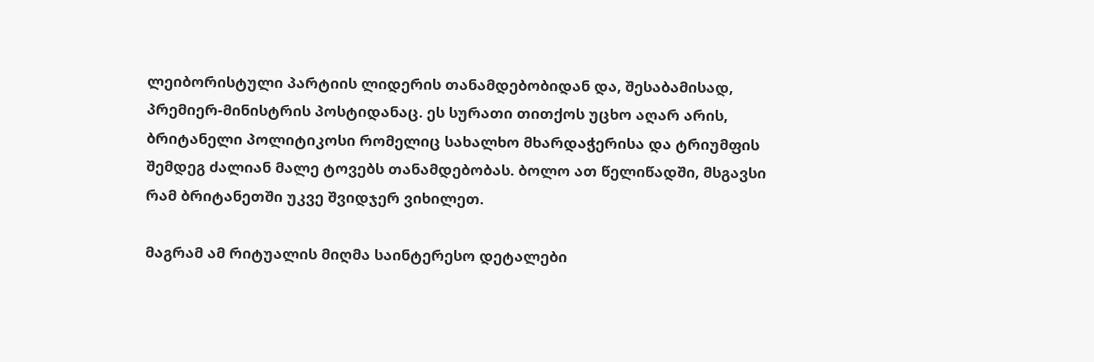ლეიბორისტული პარტიის ლიდერის თანამდებობიდან და, შესაბამისად, პრემიერ-მინისტრის პოსტიდანაც. ეს სურათი თითქოს უცხო აღარ არის, ბრიტანელი პოლიტიკოსი რომელიც სახალხო მხარდაჭერისა და ტრიუმფის შემდეგ ძალიან მალე ტოვებს თანამდებობას. ბოლო ათ წელიწადში, მსგავსი რამ ბრიტანეთში უკვე შვიდჯერ ვიხილეთ.

მაგრამ ამ რიტუალის მიღმა საინტერესო დეტალები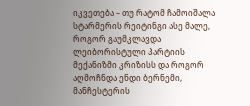იკვეთება – თუ რატომ ჩამოიშალა სტარმერის რეიტინგი ასე მალე, როგორ გაუმკლავდა ლეიბორისტული პარტიის მექანიზმი კრიზისს და როგორ აღმოჩნდა ენდი ბერნემი, მანჩესტერის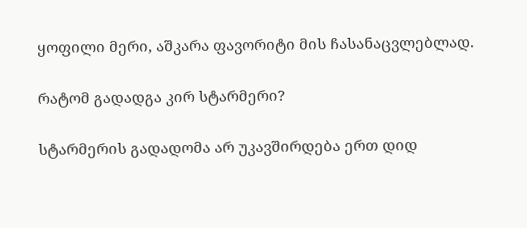ყოფილი მერი, აშკარა ფავორიტი მის ჩასანაცვლებლად.

რატომ გადადგა კირ სტარმერი?

სტარმერის გადადომა არ უკავშირდება ერთ დიდ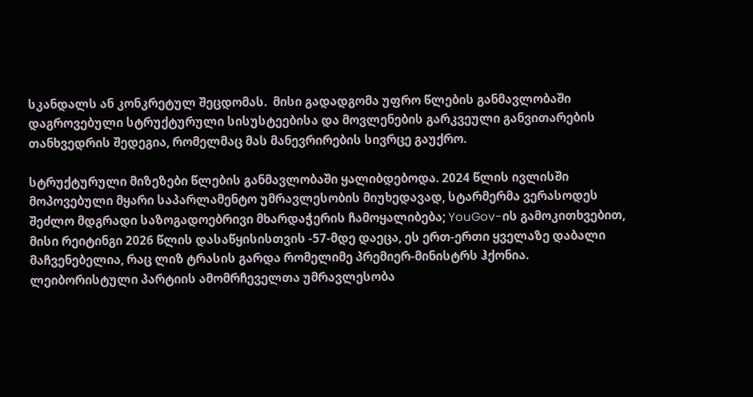სკანდალს ან კონკრეტულ შეცდომას.  მისი გადადგომა უფრო წლების განმავლობაში დაგროვებული სტრუქტურული სისუსტეებისა და მოვლენების გარკვეული განვითარების თანხვედრის შედეგია, რომელმაც მას მანევრირების სივრცე გაუქრო.

სტრუქტურული მიზეზები წლების განმავლობაში ყალიბდებოდა. 2024 წლის ივლისში მოპოვებული მყარი საპარლამენტო უმრავლესობის მიუხედავად, სტარმერმა ვერასოდეს შეძლო მდგრადი საზოგადოებრივი მხარდაჭერის ჩამოყალიბება; YouGov-ის გამოკითხვებით, მისი რეიტინგი 2026 წლის დასაწყისისთვის -57-მდე დაეცა, ეს ერთ-ერთი ყველაზე დაბალი მაჩვენებელია, რაც ლიზ ტრასის გარდა რომელიმე პრემიერ-მინისტრს ჰქონია. ლეიბორისტული პარტიის ამომრჩეველთა უმრავლესობა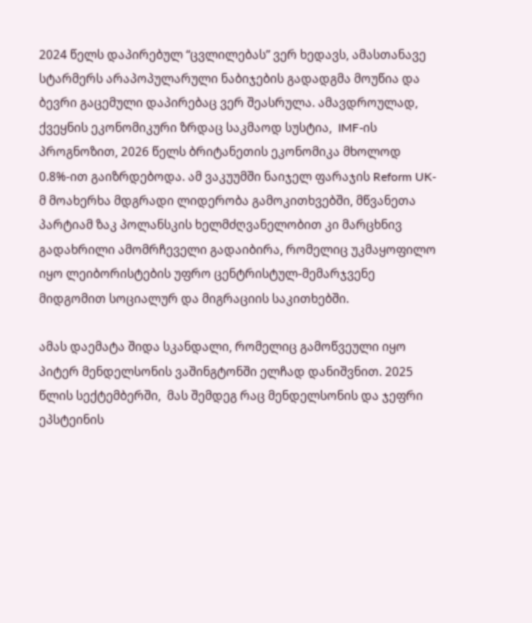2024 წელს დაპირებულ “ცვლილებას” ვერ ხედავს, ამასთანავე სტარმერს არაპოპულარული ნაბიჯების გადადგმა მოუწია და ბევრი გაცემული დაპირებაც ვერ შეასრულა. ამავდროულად, ქვეყნის ეკონომიკური ზრდაც საკმაოდ სუსტია,  IMF-ის პროგნოზით, 2026 წელს ბრიტანეთის ეკონომიკა მხოლოდ 0.8%-ით გაიზრდებოდა. ამ ვაკუუმში ნაიჯელ ფარაჯის Reform UK-მ მოახერხა მდგრადი ლიდერობა გამოკითხვებში, მწვანეთა პარტიამ ზაკ პოლანსკის ხელმძღვანელობით კი მარცხნივ გადახრილი ამომრჩეველი გადაიბირა, რომელიც უკმაყოფილო იყო ლეიბორისტების უფრო ცენტრისტულ-მემარჯვენე მიდგომით სოციალურ და მიგრაციის საკითხებში.

ამას დაემატა შიდა სკანდალი, რომელიც გამოწვეული იყო პიტერ მენდელსონის ვაშინგტონში ელჩად დანიშვნით. 2025 წლის სექტემბერში,  მას შემდეგ რაც მენდელსონის და ჯეფრი ეპსტეინის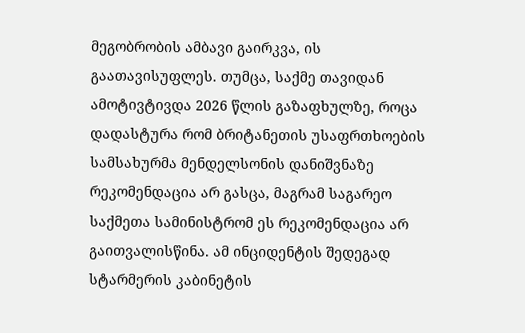მეგობრობის ამბავი გაირკვა, ის გაათავისუფლეს. თუმცა, საქმე თავიდან ამოტივტივდა 2026 წლის გაზაფხულზე, როცა დადასტურა რომ ბრიტანეთის უსაფრთხოების სამსახურმა მენდელსონის დანიშვნაზე რეკომენდაცია არ გასცა, მაგრამ საგარეო საქმეთა სამინისტრომ ეს რეკომენდაცია არ გაითვალისწინა. ამ ინციდენტის შედეგად სტარმერის კაბინეტის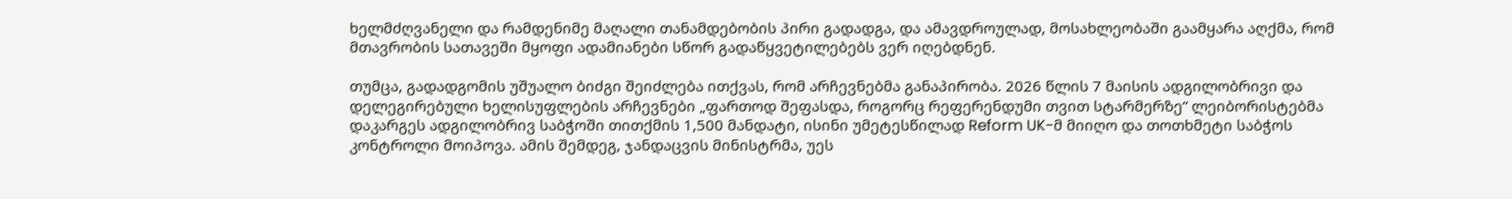ხელმძღვანელი და რამდენიმე მაღალი თანამდებობის პირი გადადგა, და ამავდროულად, მოსახლეობაში გაამყარა აღქმა, რომ მთავრობის სათავეში მყოფი ადამიანები სწორ გადაწყვეტილებებს ვერ იღებდნენ.

თუმცა, გადადგომის უშუალო ბიძგი შეიძლება ითქვას, რომ არჩევნებმა განაპირობა. 2026 წლის 7 მაისის ადგილობრივი და დელეგირებული ხელისუფლების არჩევნები „ფართოდ შეფასდა, როგორც რეფერენდუმი თვით სტარმერზე“ ლეიბორისტებმა დაკარგეს ადგილობრივ საბჭოში თითქმის 1,500 მანდატი, ისინი უმეტესწილად Reform UK-მ მიიღო და თოთხმეტი საბჭოს კონტროლი მოიპოვა. ამის შემდეგ, ჯანდაცვის მინისტრმა, უეს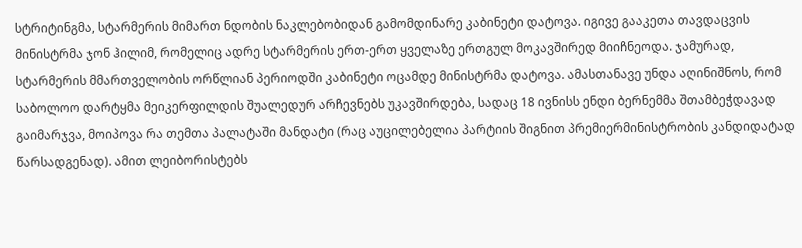სტრიტინგმა, სტარმერის მიმართ ნდობის ნაკლებობიდან გამომდინარე კაბინეტი დატოვა. იგივე გააკეთა თავდაცვის მინისტრმა ჯონ ჰილიმ, რომელიც ადრე სტარმერის ერთ-ერთ ყველაზე ერთგულ მოკავშირედ მიიჩნეოდა. ჯამურად, სტარმერის მმართველობის ორწლიან პერიოდში კაბინეტი ოცამდე მინისტრმა დატოვა. ამასთანავე უნდა აღინიშნოს, რომ საბოლოო დარტყმა მეიკერფილდის შუალედურ არჩევნებს უკავშირდება, სადაც 18 ივნისს ენდი ბერნემმა შთამბეჭდავად გაიმარჯვა, მოიპოვა რა თემთა პალატაში მანდატი (რაც აუცილებელია პარტიის შიგნით პრემიერმინისტრობის კანდიდატად წარსადგენად). ამით ლეიბორისტებს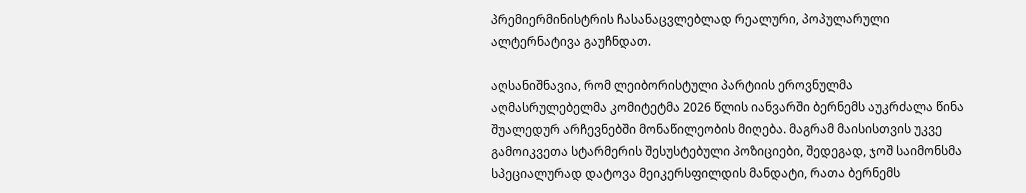პრემიერმინისტრის ჩასანაცვლებლად რეალური, პოპულარული ალტერნატივა გაუჩნდათ.

აღსანიშნავია, რომ ლეიბორისტული პარტიის ეროვნულმა აღმასრულებელმა კომიტეტმა 2026 წლის იანვარში ბერნემს აუკრძალა წინა შუალედურ არჩევნებში მონაწილეობის მიღება. მაგრამ მაისისთვის უკვე გამოიკვეთა სტარმერის შესუსტებული პოზიციები, შედეგად, ჯოშ საიმონსმა სპეციალურად დატოვა მეიკერსფილდის მანდატი, რათა ბერნემს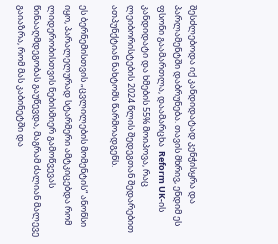შესძლებოდა იქ კანდიდატად კენჭისყრა და პარლამენტში დაბრუნება. თავის მხრივ, ენდიმ ეს ფსონი გაამართლა, დაამარცხა  Reform UK-ის კანდიდატი და ხმების 55% მოიპოვა, რაც ლეიბორისტების 2024 წლის შედეგთან შედარებით ათპუნქტიან ნახტომს წარმოადგენს.

ეს ბერნემისთვის „ცვლილების მომენტის“ ანონსი იყო, პარალელურად სტარმერი ამტკიცებდა რომ ლიდერობისთვის ნებისმიერ გამოწვევას წინააღმდეგობას გაუწევდა, მაგრამ ძალიან მალევე გაიაზრა, რომ მას კაბინეტში და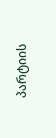პარტიის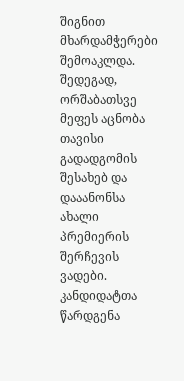შიგნით მხარდამჭერები შემოაკლდა. შედეგად,  ორშაბათსვე მეფეს აცნობა თავისი გადადგომის შესახებ და დააანონსა ახალი პრემიერის შერჩევის ვადები. კანდიდატთა წარდგენა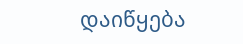დაიწყება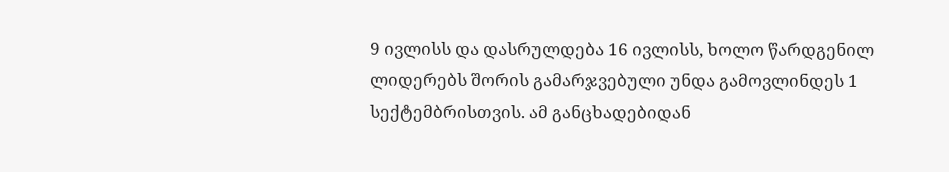9 ივლისს და დასრულდება 16 ივლისს, ხოლო წარდგენილ ლიდერებს შორის გამარჯვებული უნდა გამოვლინდეს 1 სექტემბრისთვის. ამ განცხადებიდან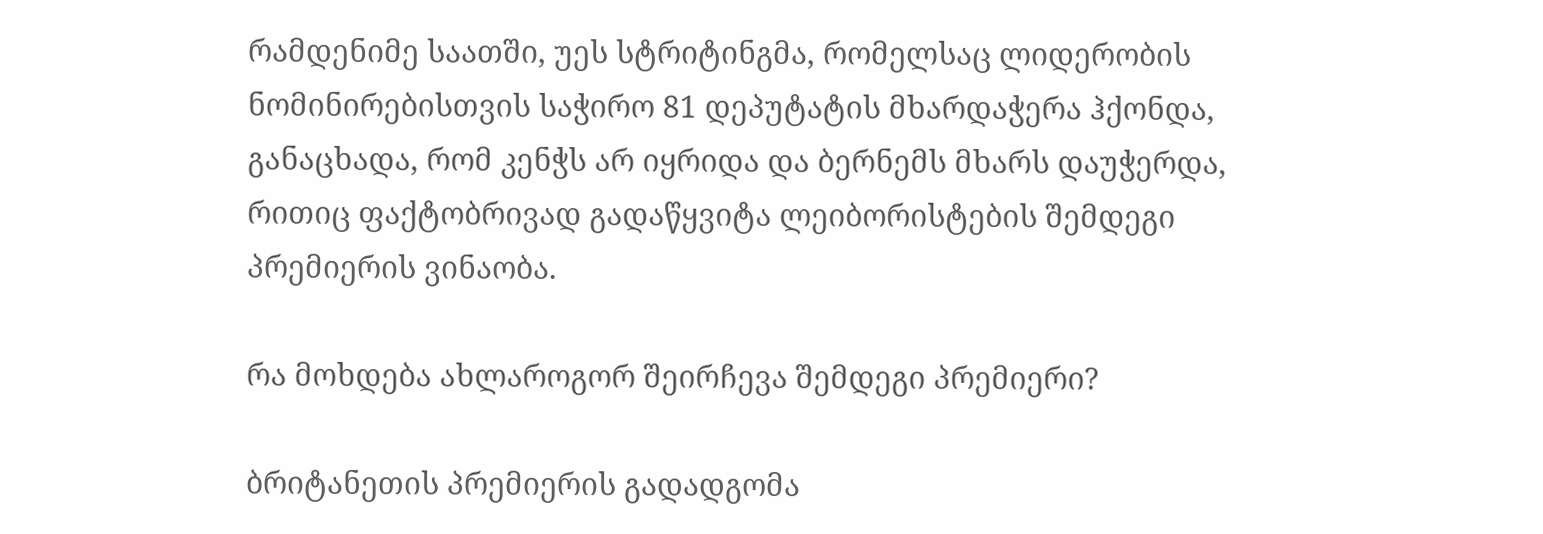რამდენიმე საათში, უეს სტრიტინგმა, რომელსაც ლიდერობის ნომინირებისთვის საჭირო 81 დეპუტატის მხარდაჭერა ჰქონდა, განაცხადა, რომ კენჭს არ იყრიდა და ბერნემს მხარს დაუჭერდა, რითიც ფაქტობრივად გადაწყვიტა ლეიბორისტების შემდეგი პრემიერის ვინაობა.

რა მოხდება ახლაროგორ შეირჩევა შემდეგი პრემიერი?

ბრიტანეთის პრემიერის გადადგომა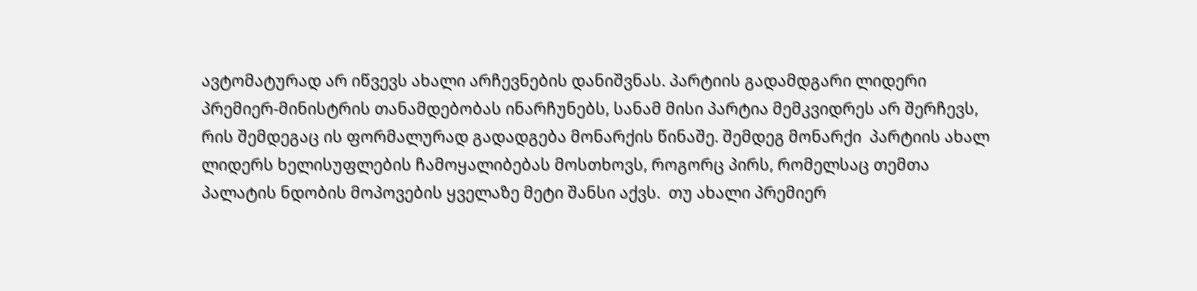ავტომატურად არ იწვევს ახალი არჩევნების დანიშვნას. პარტიის გადამდგარი ლიდერი პრემიერ-მინისტრის თანამდებობას ინარჩუნებს, სანამ მისი პარტია მემკვიდრეს არ შერჩევს, რის შემდეგაც ის ფორმალურად გადადგება მონარქის წინაშე. შემდეგ მონარქი  პარტიის ახალ ლიდერს ხელისუფლების ჩამოყალიბებას მოსთხოვს, როგორც პირს, რომელსაც თემთა პალატის ნდობის მოპოვების ყველაზე მეტი შანსი აქვს.  თუ ახალი პრემიერ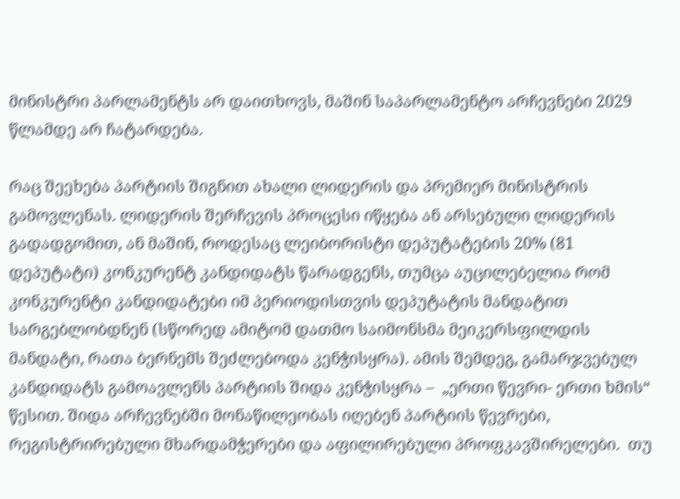მინისტრი პარლამენტს არ დაითხოვს, მაშინ საპარლამენტო არჩევნები 2029 წლამდე არ ჩატარდება.

რაც შეეხება პარტიის შიგნით ახალი ლიდერის და პრემიერ მინისტრის გამოვლენას. ლიდერის შერჩევის პროცესი იწყება ან არსებული ლიდერის გადადგომით, ან მაშინ, როდესაც ლეიბორისტი დეპუტატების 20% (81 დეპუტატი) კონკურენტ კანდიდატს წარადგენს, თუმცა აუცილებელია რომ კონკურენტი კანდიდატები იმ პერიოდისთვის დეპუტატის მანდატით სარგებლობდნენ (სწორედ ამიტომ დათმო საიმონსმა მეიკერსფილდის მანდატი, რათა ბერნემს შეძლებოდა კენჭისყრა). ამის შემდეგ, გამარჯვებულ კანდიდატს გამოავლენს პარტიის შიდა კენჭისყრა –  „ერთი წევრი- ერთი ხმის“ წესით. შიდა არჩევნებში მონაწილეობას იღებენ პარტიის წევრები, რეგისტრირებული მხარდამჭერები და აფილირებული პროფკავშირელები.  თუ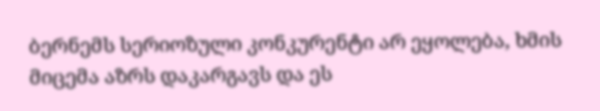ბერნემს სერიოზული კონკურენტი არ ეყოლება, ხმის მიცემა აზრს დაკარგავს და ეს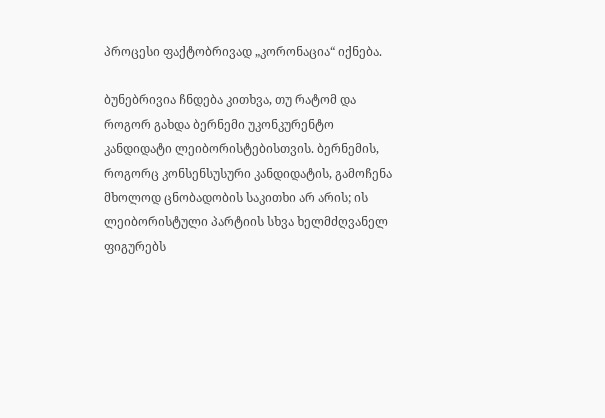პროცესი ფაქტობრივად „კორონაცია“ იქნება.

ბუნებრივია ჩნდება კითხვა, თუ რატომ და როგორ გახდა ბერნემი უკონკურენტო კანდიდატი ლეიბორისტებისთვის. ბერნემის, როგორც კონსენსუსური კანდიდატის, გამოჩენა მხოლოდ ცნობადობის საკითხი არ არის; ის ლეიბორისტული პარტიის სხვა ხელმძღვანელ ფიგურებს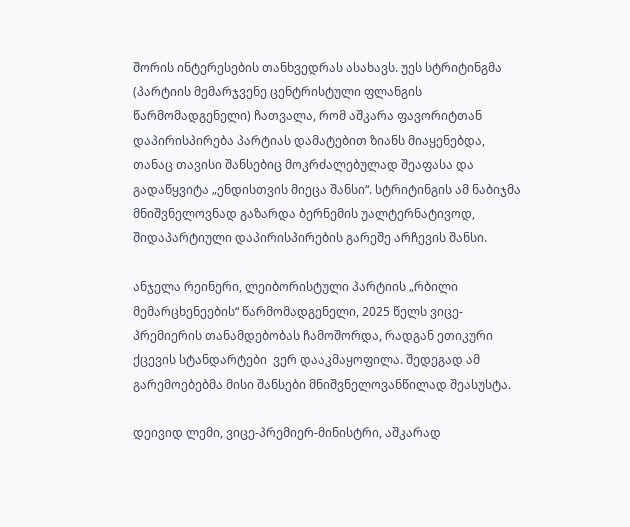შორის ინტერესების თანხვედრას ასახავს. უეს სტრიტინგმა (პარტიის მემარჯვენე ცენტრისტული ფლანგის წარმომადგენელი) ჩათვალა, რომ აშკარა ფავორიტთან დაპირისპირება პარტიას დამატებით ზიანს მიაყენებდა, თანაც თავისი შანსებიც მოკრძალებულად შეაფასა და გადაწყვიტა „ენდისთვის მიეცა შანსი“. სტრიტინგის ამ ნაბიჯმა მნიშვნელოვნად გაზარდა ბერნემის უალტერნატივოდ, შიდაპარტიული დაპირისპირების გარეშე არჩევის შანსი.

ანჯელა რეინერი, ლეიბორისტული პარტიის „რბილი მემარცხენეების“ წარმომადგენელი, 2025 წელს ვიცე-პრემიერის თანამდებობას ჩამოშორდა, რადგან ეთიკური ქცევის სტანდარტები  ვერ დააკმაყოფილა. შედეგად ამ გარემოებებმა მისი შანსები მნიშვნელოვანწილად შეასუსტა.

დეივიდ ლემი, ვიცე-პრემიერ-მინისტრი, აშკარად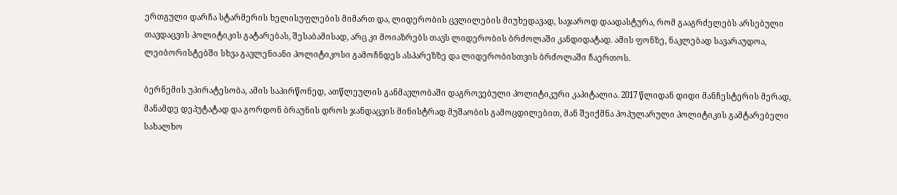ერთგული დარჩა სტარმერის ხელისუფლების მიმართ და, ლიდერობის ცვლილების მიუხედავად, საჯაროდ დაადასტურა, რომ გააგრძელებს არსებული თავდაცვის პოლიტიკის გატარებას, შესაბამისად, არც კი მოიაზრებს თავს ლიდერობის ბრძოლაში კანდიდატად. ამის ფონზე, ნაკლებად სავარაუდოა, ლეიბორისტებში სხვა გავლენიანი პოლიტიკოსი გამოჩნდეს ასპარეზზე და ლიდერობისთვის ბრძოლაში ჩაერთოს.

ბერნემის უპირატესობა, ამის საპირწონედ, ათწლეულის განმავლობაში დაგროვებული პოლიტიკური კაპიტალია. 2017 წლიდან დიდი მანჩესტერის მერად, მანამდე დეპუტატად და გორდონ ბრაუნის დროს ჯანდაცვის მინისტრად მუშაობის გამოცდილებით, მან შეიქმნა პოპულარული პოლიტიკის გამტარებელი სახალხო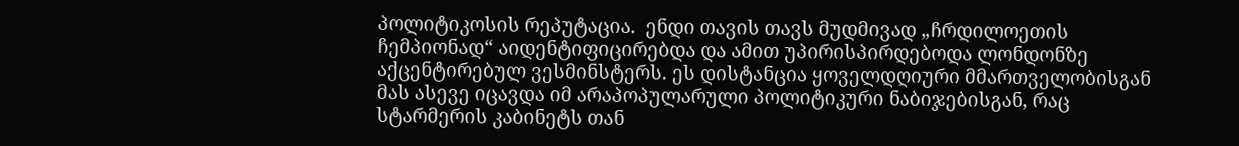პოლიტიკოსის რეპუტაცია.  ენდი თავის თავს მუდმივად „ჩრდილოეთის ჩემპიონად“ აიდენტიფიცირებდა და ამით უპირისპირდებოდა ლონდონზე აქცენტირებულ ვესმინსტერს. ეს დისტანცია ყოველდღიური მმართველობისგან მას ასევე იცავდა იმ არაპოპულარული პოლიტიკური ნაბიჯებისგან, რაც სტარმერის კაბინეტს თან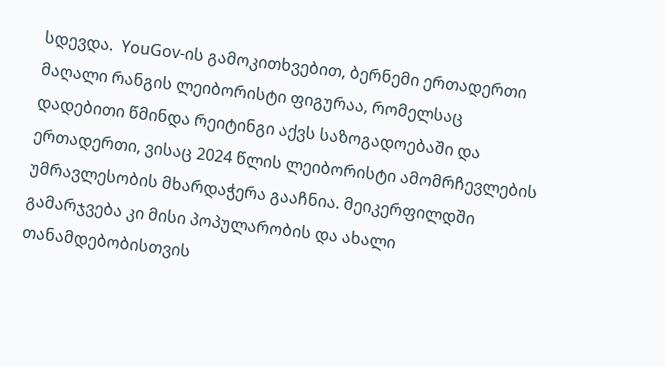სდევდა.  YouGov-ის გამოკითხვებით, ბერნემი ერთადერთი მაღალი რანგის ლეიბორისტი ფიგურაა, რომელსაც დადებითი წმინდა რეიტინგი აქვს საზოგადოებაში და ერთადერთი, ვისაც 2024 წლის ლეიბორისტი ამომრჩევლების უმრავლესობის მხარდაჭერა გააჩნია. მეიკერფილდში გამარჯვება კი მისი პოპულარობის და ახალი თანამდებობისთვის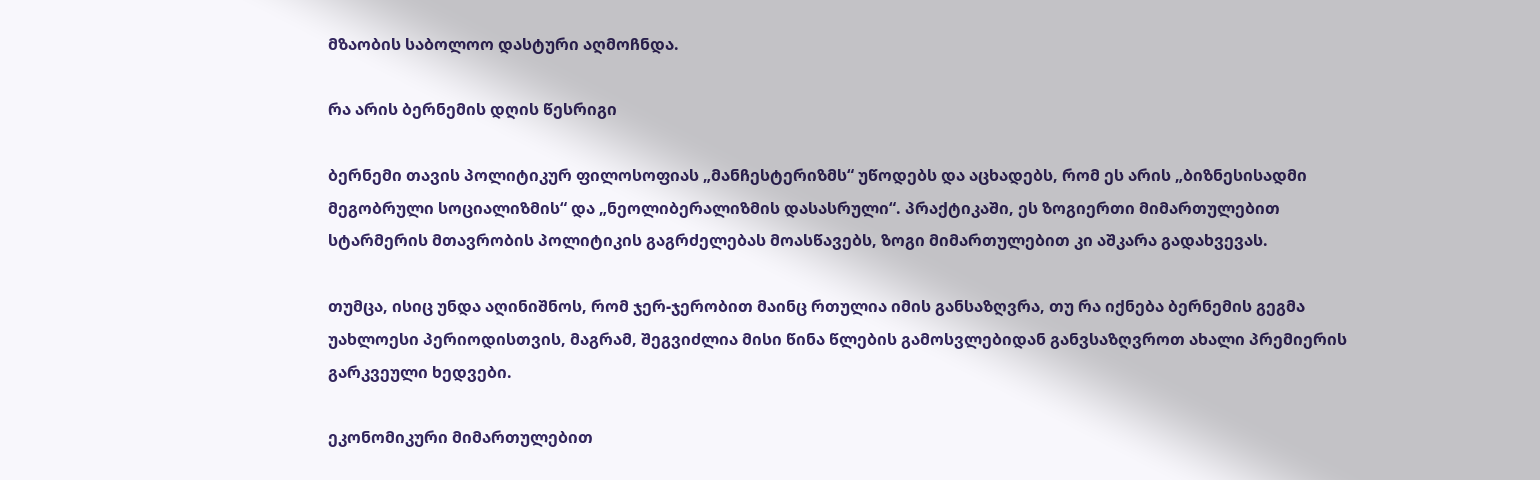მზაობის საბოლოო დასტური აღმოჩნდა.

რა არის ბერნემის დღის წესრიგი

ბერნემი თავის პოლიტიკურ ფილოსოფიას „მანჩესტერიზმს“ უწოდებს და აცხადებს, რომ ეს არის „ბიზნესისადმი მეგობრული სოციალიზმის“ და „ნეოლიბერალიზმის დასასრული“. პრაქტიკაში, ეს ზოგიერთი მიმართულებით სტარმერის მთავრობის პოლიტიკის გაგრძელებას მოასწავებს, ზოგი მიმართულებით კი აშკარა გადახვევას.

თუმცა, ისიც უნდა აღინიშნოს, რომ ჯერ-ჯერობით მაინც რთულია იმის განსაზღვრა, თუ რა იქნება ბერნემის გეგმა უახლოესი პერიოდისთვის, მაგრამ, შეგვიძლია მისი წინა წლების გამოსვლებიდან განვსაზღვროთ ახალი პრემიერის გარკვეული ხედვები.

ეკონომიკური მიმართულებით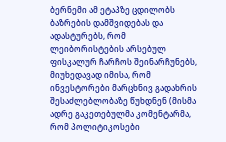ბერნემი ამ ეტაპზე ცდილობს ბაზრების დამშვიდებას და ადასტურებს, რომ ლეიბორისტების არსებულ ფისკალურ ჩარჩოს შეინარჩუნებს, მიუხედავად იმისა, რომ ინვესტორები მარცხნივ გადახრის შესაძლებლობაზე წუხდნენ (მისმა ადრე გაკეთებულმა კომენტარმა, რომ პოლიტიკოსები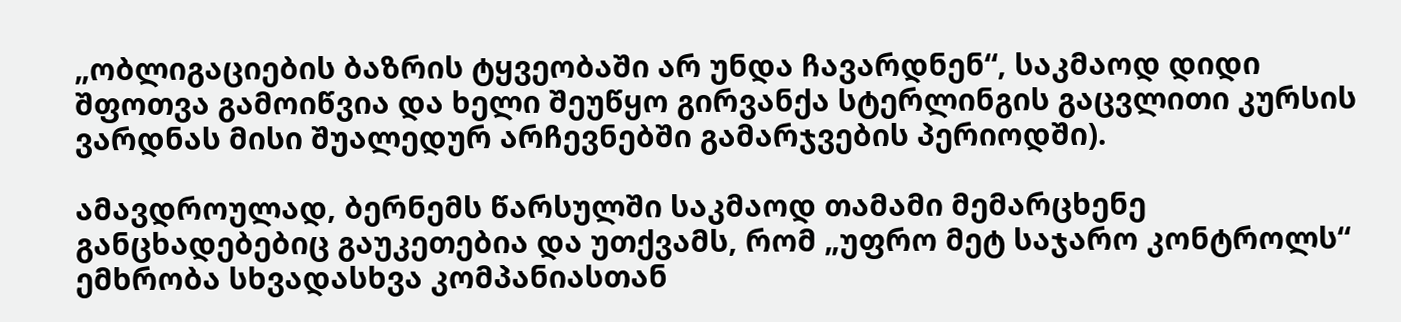„ობლიგაციების ბაზრის ტყვეობაში არ უნდა ჩავარდნენ“, საკმაოდ დიდი შფოთვა გამოიწვია და ხელი შეუწყო გირვანქა სტერლინგის გაცვლითი კურსის ვარდნას მისი შუალედურ არჩევნებში გამარჯვების პერიოდში).

ამავდროულად, ბერნემს წარსულში საკმაოდ თამამი მემარცხენე განცხადებებიც გაუკეთებია და უთქვამს, რომ „უფრო მეტ საჯარო კონტროლს“ ემხრობა სხვადასხვა კომპანიასთან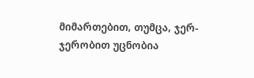მიმართებით, თუმცა, ჯერ-ჯერობით უცნობია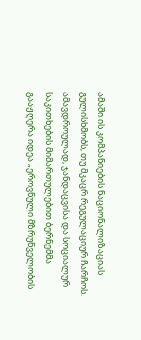ამაში ის კომპანიების ნაციონალიზაციას გულისხმობს, თუ მკაცრ რეგულაციურ ჩარჩოს. ამავდროულად, ჯანდაცვისა და სოციალურ საკითხების მიმართულებით ბერნემმა გააჟღერა იდეა „ეროვნული მზრუნველობის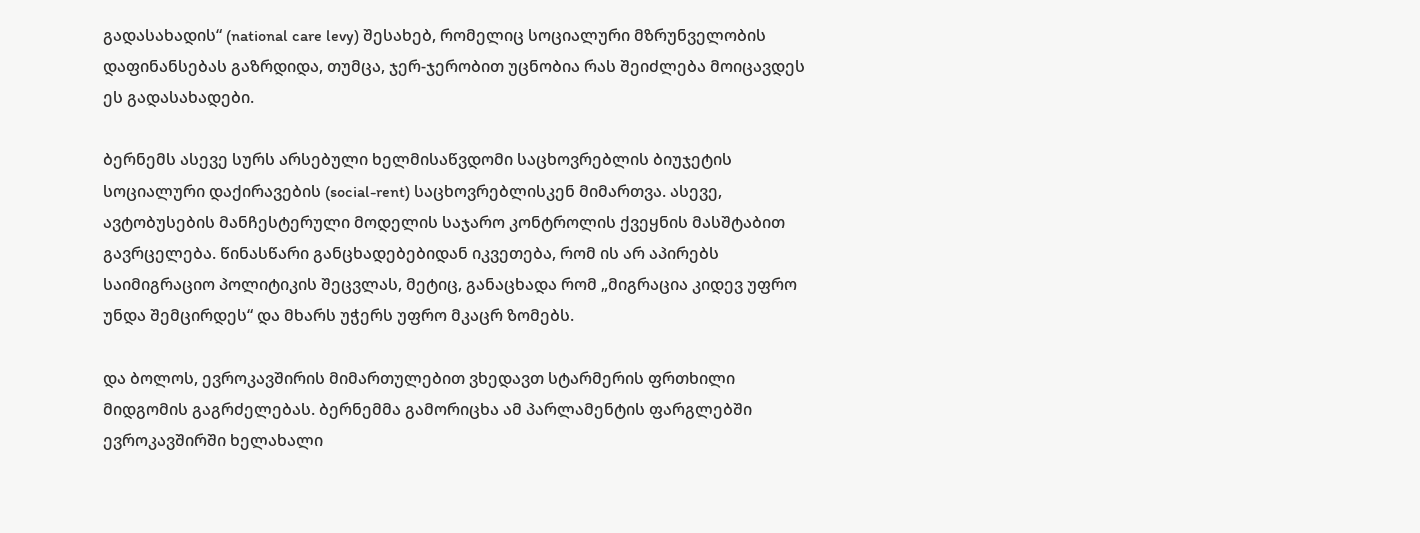გადასახადის“ (national care levy) შესახებ, რომელიც სოციალური მზრუნველობის დაფინანსებას გაზრდიდა, თუმცა, ჯერ-ჯერობით უცნობია რას შეიძლება მოიცავდეს ეს გადასახადები.

ბერნემს ასევე სურს არსებული ხელმისაწვდომი საცხოვრებლის ბიუჯეტის სოციალური დაქირავების (social-rent) საცხოვრებლისკენ მიმართვა. ასევე, ავტობუსების მანჩესტერული მოდელის საჯარო კონტროლის ქვეყნის მასშტაბით გავრცელება. წინასწარი განცხადებებიდან იკვეთება, რომ ის არ აპირებს საიმიგრაციო პოლიტიკის შეცვლას, მეტიც, განაცხადა რომ „მიგრაცია კიდევ უფრო უნდა შემცირდეს“ და მხარს უჭერს უფრო მკაცრ ზომებს.

და ბოლოს, ევროკავშირის მიმართულებით ვხედავთ სტარმერის ფრთხილი მიდგომის გაგრძელებას. ბერნემმა გამორიცხა ამ პარლამენტის ფარგლებში ევროკავშირში ხელახალი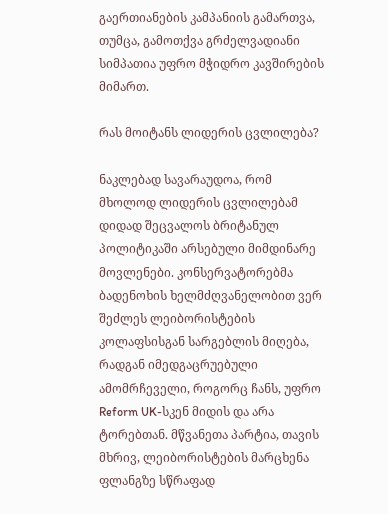გაერთიანების კამპანიის გამართვა, თუმცა, გამოთქვა გრძელვადიანი სიმპათია უფრო მჭიდრო კავშირების მიმართ.

რას მოიტანს ლიდერის ცვლილება?

ნაკლებად სავარაუდოა, რომ მხოლოდ ლიდერის ცვლილებამ დიდად შეცვალოს ბრიტანულ პოლიტიკაში არსებული მიმდინარე მოვლენები. კონსერვატორებმა ბადენოხის ხელმძღვანელობით ვერ შეძლეს ლეიბორისტების კოლაფსისგან სარგებლის მიღება, რადგან იმედგაცრუებული ამომრჩეველი, როგორც ჩანს, უფრო Reform UK-სკენ მიდის და არა ტორებთან. მწვანეთა პარტია, თავის მხრივ, ლეიბორისტების მარცხენა ფლანგზე სწრაფად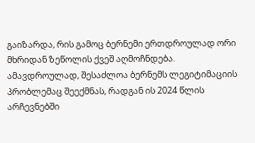გაიზარდა, რის გამოც ბერნემი ერთდროულად ორი მხრიდან ზეწოლის ქვეშ აღმოჩნდება. ამავდროულად, შესაძლოა ბერნემს ლეგიტიმაციის პრობლემაც შეექმნას, რადგან ის 2024 წლის არჩევნებში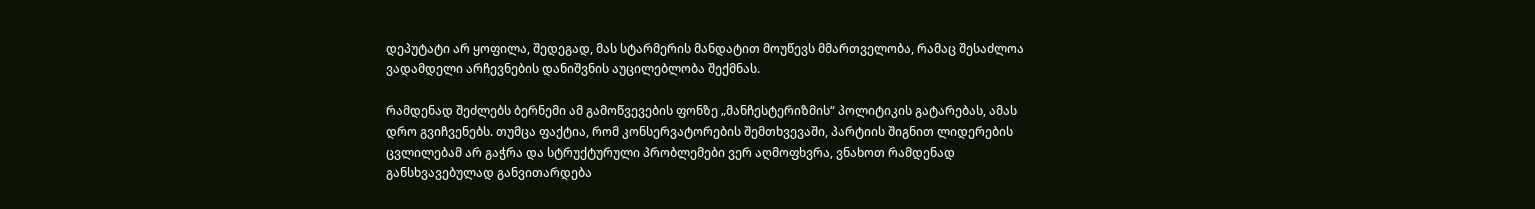დეპუტატი არ ყოფილა, შედეგად, მას სტარმერის მანდატით მოუწევს მმართველობა, რამაც შესაძლოა ვადამდელი არჩევნების დანიშვნის აუცილებლობა შექმნას.

რამდენად შეძლებს ბერნემი ამ გამოწვევების ფონზე „მანჩესტერიზმის“ პოლიტიკის გატარებას, ამას დრო გვიჩვენებს. თუმცა ფაქტია, რომ კონსერვატორების შემთხვევაში, პარტიის შიგნით ლიდერების ცვლილებამ არ გაჭრა და სტრუქტურული პრობლემები ვერ აღმოფხვრა, ვნახოთ რამდენად განსხვავებულად განვითარდება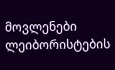მოვლენები ლეიბორისტების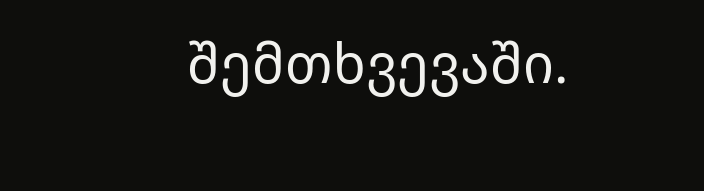შემთხვევაში.